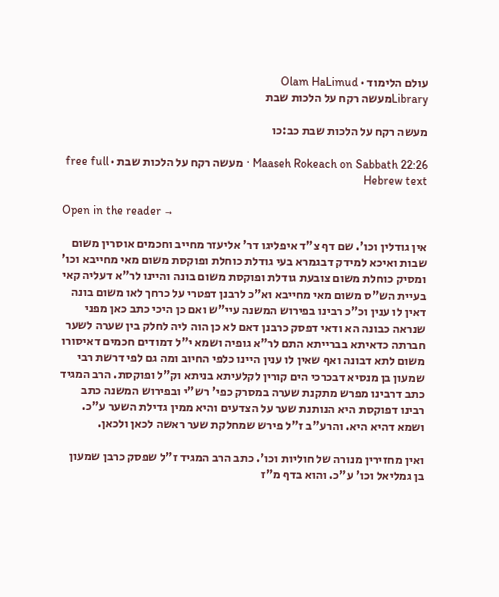עולם הלימוד · Olam HaLimud
Libraryמעשה רקח על הלכות שבת

מעשה רקח על הלכות שבת כב:כו

Maaseh Rokeach on Sabbath 22:26 · מעשה רקח על הלכות שבת · free full Hebrew text

Open in the reader →

אין גודלין וכו'. שם דף צ"ד איפליגו דר' אליעזר מחייב וחכמים אוסרין משום שבות ואיכא למידק דבגמרא בעי גודלת כוחלת ופוקסת משום מאי מחייבא וכו' ומסיק כוחלת משום צובעת גודלת ופוקסת משום בונה והיינו לר"א דעליה קאי בעיית הש"ס משום מאי מחייבא וא"כ לרבנן דפטרי על כרחך לאו משום בונה דאין לו ענין וכ"כ רבינו בפירוש המשנה עיי"ש ואם כן היכי כתב כאן מפני שנראה כבונה הא ודאי דפסק כרבנן דאם לא כן הוה ליה לחלק בין שערה לשער חברתה כדאיתא בברייתא התם לר"א גופיה ושמא י"ל דמודים חכמים דאיסורו משום לתא דבונה ואף שאין לו ענין היינו כלפי החיוב ומה גם לפי דרשת רבי שמעון בן מנסיא דבכרכי הים קורין לקלעיתא בניתא וק"ל ופוקסת. הרב המגיד כתב דרבינו מפרש מתקנת שערה במסרק כפי' רש"י ובפירוש המשנה כתב רבינו דפוקסת היא הנותנת שער על הצדעים והיא ממין גדילת השער ע"כ. ושמא דהיא היא. והרע"ב ז"ל פירש שמחלקת שער ראשה לכאן ולכאן.

ואין מחזירין מנורה של חוליות וכו'. כתב הרב המגיד ז"ל שפסק כרבן שמעון בן גמליאל וכו' ע"כ. והוא בדף מ"ז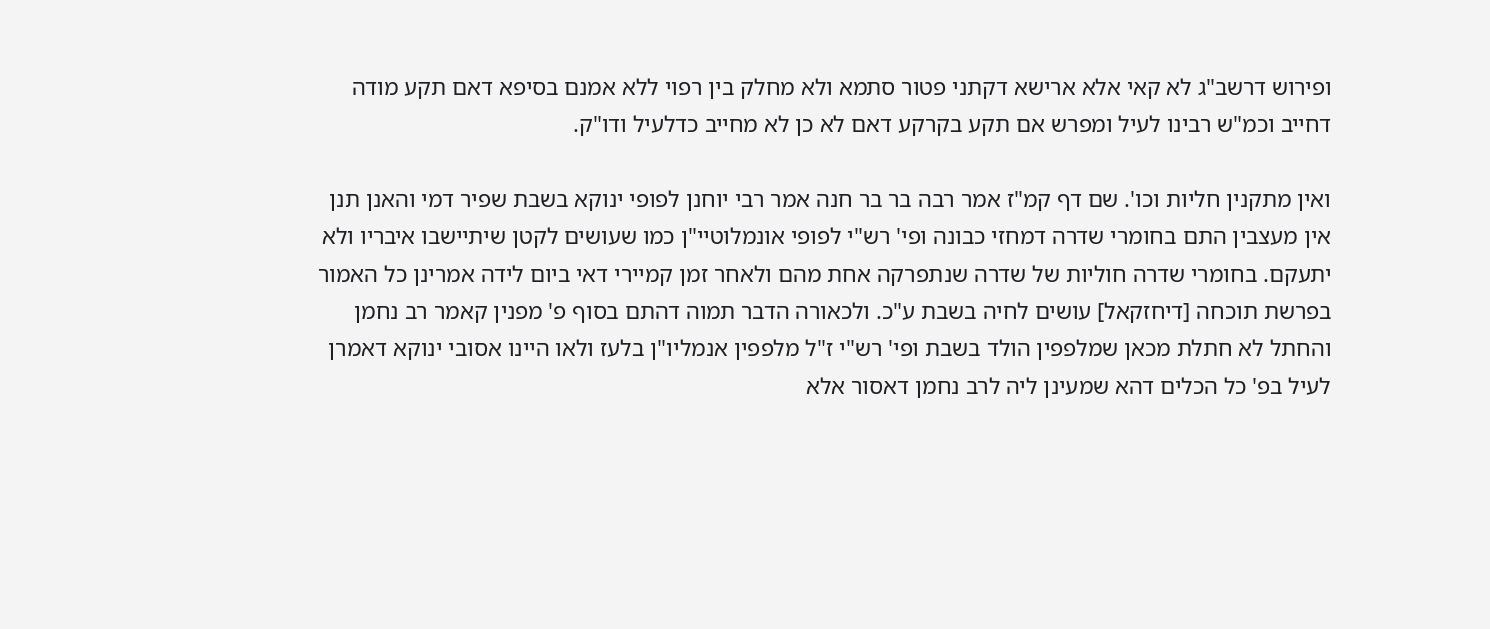ופירוש דרשב"ג לא קאי אלא ארישא דקתני פטור סתמא ולא מחלק בין רפוי ללא אמנם בסיפא דאם תקע מודה דחייב וכמ"ש רבינו לעיל ומפרש אם תקע בקרקע דאם לא כן לא מחייב כדלעיל ודו"ק.

ואין מתקנין חליות וכו'. שם דף קמ"ז אמר רבה בר בר חנה אמר רבי יוחנן לפופי ינוקא בשבת שפיר דמי והאנן תנן אין מעצבין התם בחומרי שדרה דמחזי כבונה ופי' רש"י לפופי אונמלוטיי"ן כמו שעושים לקטן שיתיישבו איבריו ולא יתעקם. בחומרי שדרה חוליות של שדרה שנתפרקה אחת מהם ולאחר זמן קמיירי דאי ביום לידה אמרינן כל האמור בפרשת תוכחה [דיחזקאל] עושים לחיה בשבת ע"כ. ולכאורה הדבר תמוה דהתם בסוף פ' מפנין קאמר רב נחמן והחתל לא חתלת מכאן שמלפפין הולד בשבת ופי' רש"י ז"ל מלפפין אנמליו"ן בלעז ולאו היינו אסובי ינוקא דאמרן לעיל בפ' כל הכלים דהא שמעינן ליה לרב נחמן דאסור אלא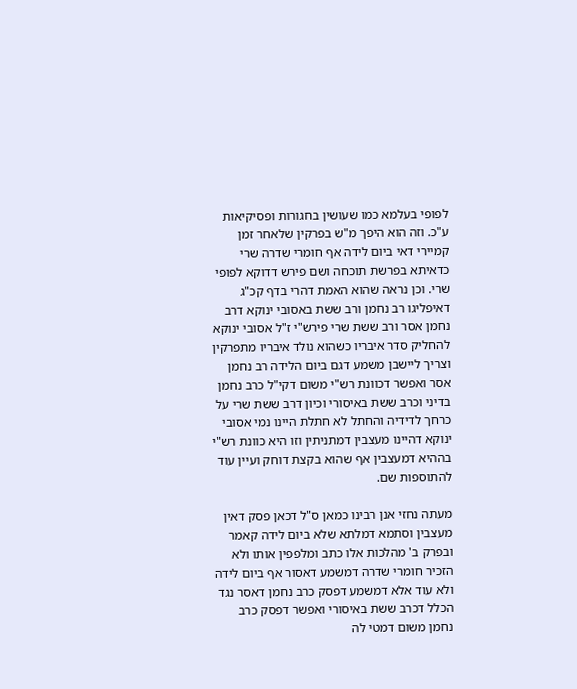לפופי בעלמא כמו שעושין בחגורות ופסיקיאות ע"כ. וזה הוא היפך מ"ש בפרקין שלאחר זמן קמיירי דאי ביום לידה אף חומרי שדרה שרי כדאיתא בפרשת תוכחה ושם פירש דדוקא לפופי שרי. וכן נראה שהוא האמת דהרי בדף קכ"ג דאיפליגו רב נחמן ורב ששת באסובי ינוקא דרב נחמן אסר ורב ששת שרי פירש"י ז"ל אסובי ינוקא להחליק סדר איבריו כשהוא נולד איבריו מתפרקין וצריך ליישבן משמע דגם ביום הלידה רב נחמן אסר ואפשר דכוונת רש"י משום דקי"ל כרב נחמן בדיני וכרב ששת באיסורי וכיון דרב ששת שרי על כרחך לדידיה והחתל לא חתלת היינו נמי אסובי ינוקא דהיינו מעצבין דמתניתין וזו היא כוונת רש"י בההיא דמעצבין אף שהוא בקצת דוחק ועיין עוד להתוספות שם.

מעתה נחזי אנן רבינו כמאן ס"ל דכאן פסק דאין מעצבין וסתמא דמלתא שלא ביום לידה קאמר ובפרק ב' מהלכות אלו כתב ומלפפין אותו ולא הזכיר חומרי שדרה דמשמע דאסור אף ביום לידה ולא עוד אלא דמשמע דפסק כרב נחמן דאסר נגד הכלל דכרב ששת באיסורי ואפשר דפסק כרב נחמן משום דמטי לה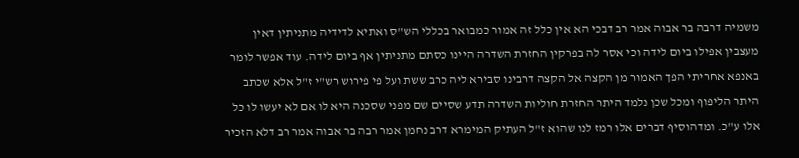משמיה דרבה בר אבוה אמר רב דבכי הא אין כלל זה אמור כמבואר בכללי הש"ס ואתיא לדידיה מתניתין דאין מעצבין אפילו ביום לידה וכי אסר לה בפרקין החזרת השדרה היינו כסתם מתניתין אף ביום לידה. עוד אפשר לומר באנפא אחריתי הפך האמור מן הקצה אל הקצה דרבינו סבירא ליה כרב ששת ועל פי פירוש רש"י ז"ל אלא שכתב היתר הליפוף ומכל שכן נלמד היתר החזרת חוליות השדרה תדע שסיים שם מפני שסכנה היא לו אם לא יעשו לו כל אלו ע"כ. ומדהוסיף דברים אלו רמז לנו שהוא ז"ל העתיק המימרא דרב נחמן אמר רבה בר אבוה אמר רב דלא הזכיר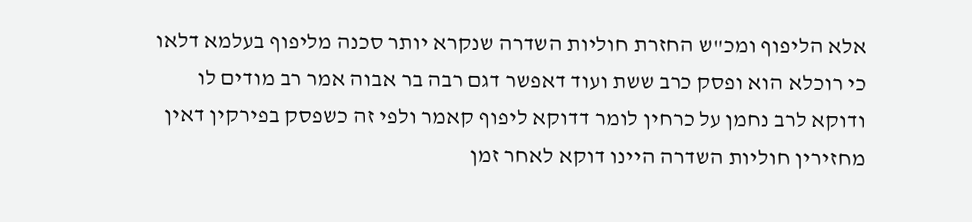אלא הליפוף ומכ"ש החזרת חוליות השדרה שנקרא יותר סכנה מליפוף בעלמא דלאו כי רוכלא הוא ופסק כרב ששת ועוד דאפשר דגם רבה בר אבוה אמר רב מודים לו ודוקא לרב נחמן על כרחין לומר דדוקא ליפוף קאמר ולפי זה כשפסק בפירקין דאין מחזירין חוליות השדרה היינו דוקא לאחר זמן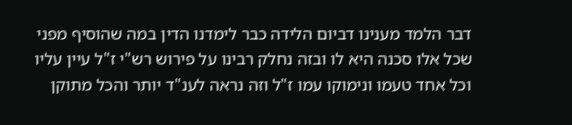דבר הלמד מענינו דביום הלידה כבר לימדנו הדין במה שהוסיף מפני שכל אלו סכנה היא לו ובזה נחלק רבינו על פירוש רש"י ז"ל עיין עליו וכל אחד טעמו ונימוקו עמו ז"ל וזה נראה לענ"ד יותר והכל מתוקן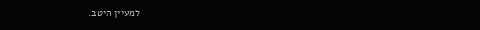למעיין היטב.